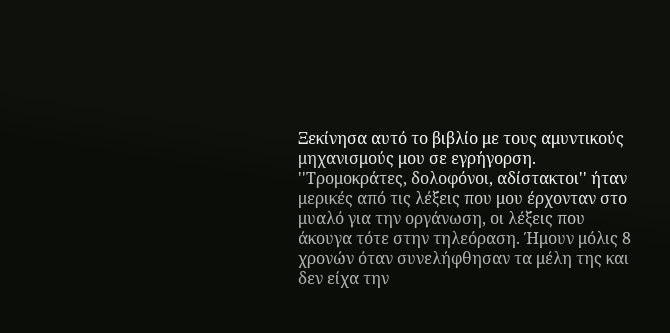Ξεκίνησα αυτό το βιβλίο με τους αμυντικούς μηχανισμούς μου σε εγρήγορση. ''Τρομοκράτες, δολοφόνοι, αδίστακτοι'' ήταν μερικές από τις λέξεις που μου έρχονταν στο μυαλό για την οργάνωση, οι λέξεις που άκουγα τότε στην τηλεόραση. Ήμουν μόλις 8 χρονών όταν συνελήφθησαν τα μέλη της και δεν είχα την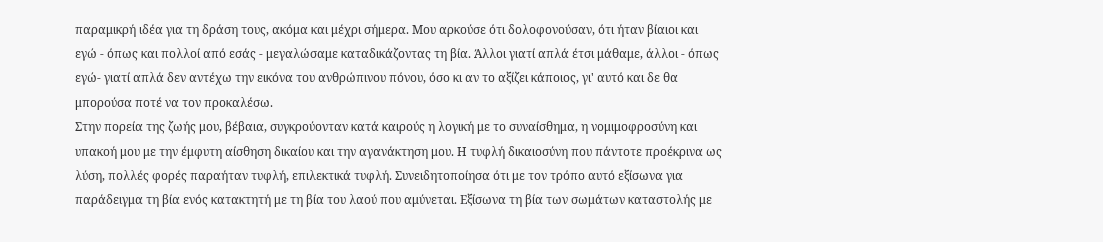παραμικρή ιδέα για τη δράση τους, ακόμα και μέχρι σήμερα. Μου αρκούσε ότι δολοφονούσαν, ότι ήταν βίαιοι και εγώ - όπως και πολλοί από εσάς - μεγαλώσαμε καταδικάζοντας τη βία. Άλλοι γιατί απλά έτσι μάθαμε, άλλοι - όπως εγώ- γιατί απλά δεν αντέχω την εικόνα του ανθρώπινου πόνου, όσο κι αν το αξίζει κάποιος, γι' αυτό και δε θα μπορούσα ποτέ να τον προκαλέσω.
Στην πορεία της ζωής μου, βέβαια, συγκρούονταν κατά καιρούς η λογική με το συναίσθημα, η νομιμοφροσύνη και υπακοή μου με την έμφυτη αίσθηση δικαίου και την αγανάκτηση μου. Η τυφλή δικαιοσύνη που πάντοτε προέκρινα ως λύση, πολλές φορές παραήταν τυφλή, επιλεκτικά τυφλή. Συνειδητοποίησα ότι με τον τρόπο αυτό εξίσωνα για παράδειγμα τη βία ενός κατακτητή με τη βία του λαού που αμύνεται. Εξίσωνα τη βία των σωμάτων καταστολής με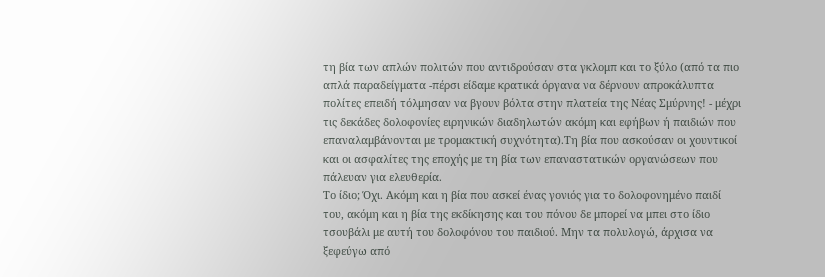τη βία των απλών πολιτών που αντιδρούσαν στα γκλομπ και το ξύλο (από τα πιο απλά παραδείγματα -πέρσι είδαμε κρατικά όργανα να δέρνουν απροκάλυπτα πολίτες επειδή τόλμησαν να βγουν βόλτα στην πλατεία της Νέας Σμύρνης! - μέχρι τις δεκάδες δολοφονίες ειρηνικών διαδηλωτών ακόμη και εφήβων ή παιδιών που επαναλαμβάνονται με τρομακτική συχνότητα).Τη βία που ασκούσαν οι χουντικοί και οι ασφαλίτες της εποχής με τη βία των επαναστατικών οργανώσεων που πάλευαν για ελευθερία.
Το ίδιο; Όχι. Ακόμη και η βία που ασκεί ένας γονιός για το δολοφονημένο παιδί του, ακόμη και η βία της εκδίκησης και του πόνου δε μπορεί να μπει στο ίδιο τσουβάλι με αυτή του δολοφόνου του παιδιού. Μην τα πολυλογώ, άρχισα να ξεφεύγω από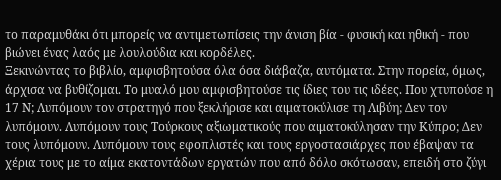το παραμυθάκι ότι μπορείς να αντιμετωπίσεις την άνιση βία - φυσική και ηθική - που βιώνει ένας λαός με λουλούδια και κορδέλες.
Ξεκινώντας το βιβλίο, αμφισβητούσα όλα όσα διάβαζα, αυτόματα. Στην πορεία, όμως, άρχισα να βυθίζομαι. Το μυαλό μου αμφισβητούσε τις ίδιες του τις ιδέες. Που χτυπούσε η 17 Ν; Λυπόμουν τον στρατηγό που ξεκλήρισε και αιματοκύλισε τη Λιβύη; Δεν τον λυπόμουν. Λυπόμουν τους Τούρκους αξιωματικούς που αιματοκύλησαν την Κύπρο; Δεν τους λυπόμουν. Λυπόμουν τους εφοπλιστές και τους εργοστασιάρχες που έβαψαν τα χέρια τους με το αίμα εκατοντάδων εργατών που από δόλο σκότωσαν, επειδή στο ζύγι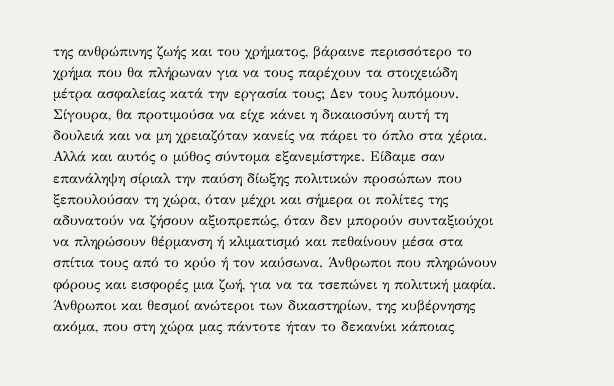της ανθρώπινης ζωής και του χρήματος, βάραινε περισσότερο το χρήμα που θα πλήρωναν για να τους παρέχουν τα στοιχειώδη μέτρα ασφαλείας κατά την εργασία τους; Δεν τους λυπόμουν.
Σίγουρα, θα προτιμούσα να είχε κάνει η δικαιοσύνη αυτή τη δουλειά και να μη χρειαζόταν κανείς να πάρει το όπλο στα χέρια. Αλλά και αυτός ο μύθος σύντομα εξανεμίστηκε. Είδαμε σαν επανάληψη σίριαλ την παύση δίωξης πολιτικών προσώπων που ξεπουλούσαν τη χώρα, όταν μέχρι και σήμερα οι πολίτες της αδυνατούν να ζήσουν αξιοπρεπώς, όταν δεν μπορούν συνταξιούχοι να πληρώσουν θέρμανση ή κλιματισμό και πεθαίνουν μέσα στα σπίτια τους από το κρύο ή τον καύσωνα. Άνθρωποι που πληρώνουν φόρους και εισφορές μια ζωή, για να τα τσεπώνει η πολιτική μαφία. Άνθρωποι και θεσμοί ανώτεροι των δικαστηρίων, της κυβέρνησης ακόμα, που στη χώρα μας πάντοτε ήταν το δεκανίκι κάποιας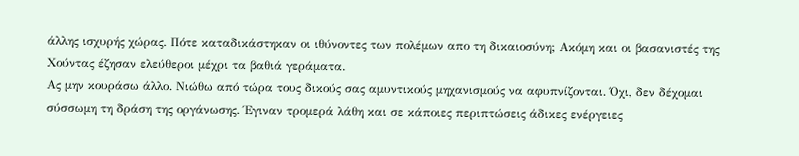άλλης ισχυρής χώρας. Πότε καταδικάστηκαν οι ιθύνοντες των πολέμων απο τη δικαιοσύνη; Ακόμη και οι βασανιστές της Χούντας έζησαν ελεύθεροι μέχρι τα βαθιά γεράματα.
Ας μην κουράσω άλλο. Νιώθω από τώρα τους δικούς σας αμυντικούς μηχανισμούς να αφυπνίζονται. Όχι, δεν δέχομαι σύσσωμη τη δράση της οργάνωσης. Έγιναν τρομερά λάθη και σε κάποιες περιπτώσεις άδικες ενέργειες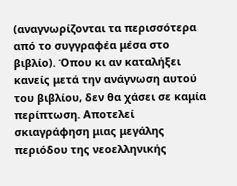(αναγνωρίζονται τα περισσότερα από το συγγραφέα μέσα στο βιβλίο). Όπου κι αν καταλήξει κανείς μετά την ανάγνωση αυτού του βιβλίου, δεν θα χάσει σε καμία περίπτωση. Αποτελεί σκιαγράφηση μιας μεγάλης περιόδου της νεοελληνικής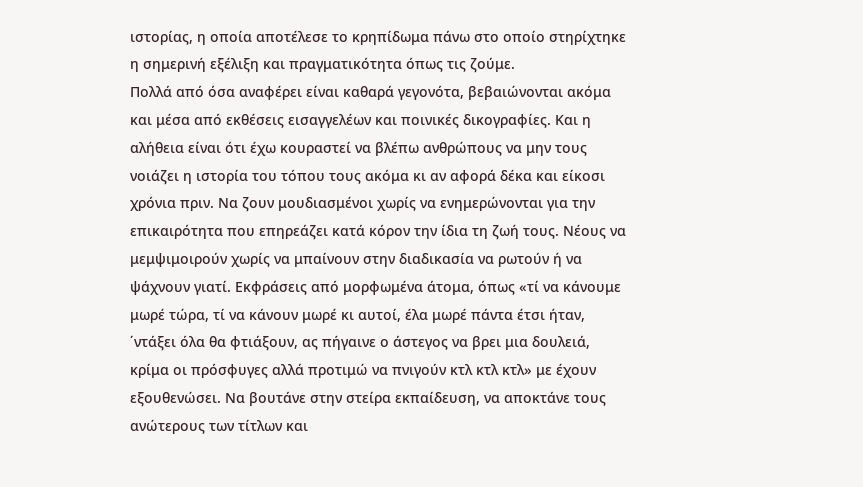ιστορίας, η οποία αποτέλεσε το κρηπίδωμα πάνω στο οποίο στηρίχτηκε η σημερινή εξέλιξη και πραγματικότητα όπως τις ζούμε.
Πολλά από όσα αναφέρει είναι καθαρά γεγονότα, βεβαιώνονται ακόμα και μέσα από εκθέσεις εισαγγελέων και ποινικές δικογραφίες. Και η αλήθεια είναι ότι έχω κουραστεί να βλέπω ανθρώπους να μην τους νοιάζει η ιστορία του τόπου τους ακόμα κι αν αφορά δέκα και είκοσι χρόνια πριν. Να ζουν μουδιασμένοι χωρίς να ενημερώνονται για την επικαιρότητα που επηρεάζει κατά κόρον την ίδια τη ζωή τους. Νέους να μεμψιμοιρούν χωρίς να μπαίνουν στην διαδικασία να ρωτούν ή να ψάχνουν γιατί. Εκφράσεις από μορφωμένα άτομα, όπως «τί να κάνουμε μωρέ τώρα, τί να κάνουν μωρέ κι αυτοί, έλα μωρέ πάντα έτσι ήταν, ΄ντάξει όλα θα φτιάξουν, ας πήγαινε ο άστεγος να βρει μια δουλειά, κρίμα οι πρόσφυγες αλλά προτιμώ να πνιγούν κτλ κτλ κτλ» με έχουν εξουθενώσει. Να βουτάνε στην στείρα εκπαίδευση, να αποκτάνε τους ανώτερους των τίτλων και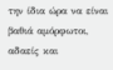την ίδια ώρα να είναι βαθιά αμόρφωτοι, αδαείς και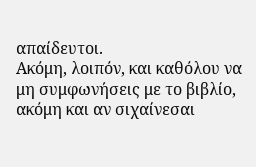απαίδευτοι.
Ακόμη, λοιπόν, και καθόλου να μη συμφωνήσεις με το βιβλίο, ακόμη και αν σιχαίνεσαι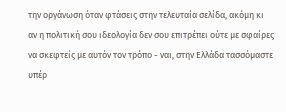την οργάνωση όταν φτάσεις στην τελευταία σελίδα, ακόμη κι αν η πολιτική σου ιδεολογία δεν σου επιτρέπει ούτε με σφαίρες να σκεφτείς με αυτόν τον τρόπο - ναι, στην Ελλάδα τασσόμαστε υπέρ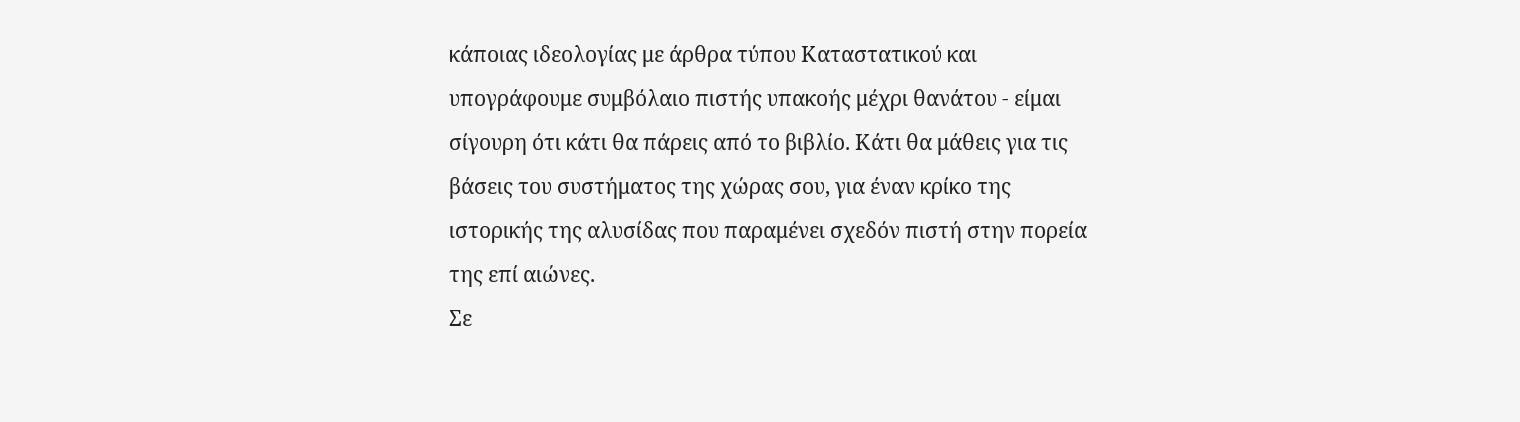κάποιας ιδεολογίας με άρθρα τύπου Καταστατικού και υπογράφουμε συμβόλαιο πιστής υπακοής μέχρι θανάτου - είμαι σίγουρη ότι κάτι θα πάρεις από το βιβλίο. Κάτι θα μάθεις για τις βάσεις του συστήματος της χώρας σου, για έναν κρίκο της ιστορικής της αλυσίδας που παραμένει σχεδόν πιστή στην πορεία της επί αιώνες.
Σε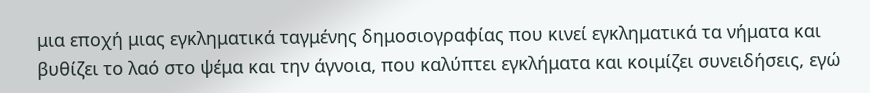μια εποχή μιας εγκληματικά ταγμένης δημοσιογραφίας που κινεί εγκληματικά τα νήματα και βυθίζει το λαό στο ψέμα και την άγνοια, που καλύπτει εγκλήματα και κοιμίζει συνειδήσεις, εγώ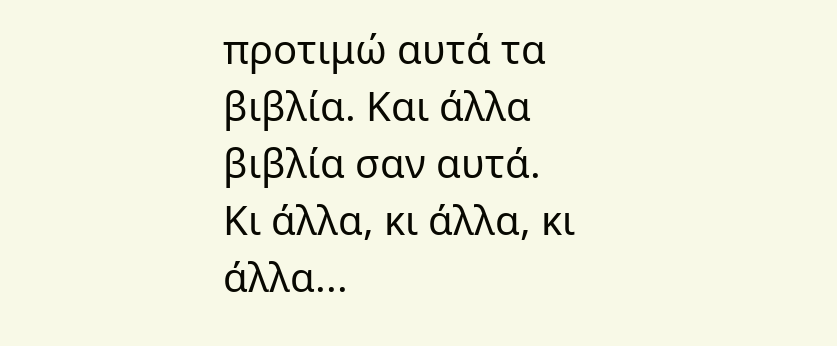προτιμώ αυτά τα βιβλία. Και άλλα βιβλία σαν αυτά.
Κι άλλα, κι άλλα, κι άλλα...